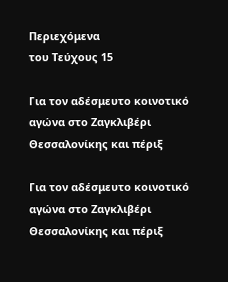Περιεχόμενα
του Τεύχους 15

Για τον αδέσμευτο κοινοτικό αγώνα στο Ζαγκλιβέρι Θεσσαλονίκης και πέριξ

Για τον αδέσμευτο κοινοτικό αγώνα στο Ζαγκλιβέρι Θεσσαλονίκης και πέριξ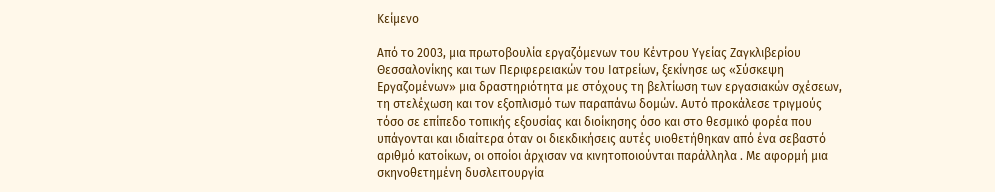Κείμενο

Από το 2003, μια πρωτοβουλία εργαζόμενων του Κέντρου Υγείας Ζαγκλιβερίου Θεσσαλονίκης και των Περιφερειακών του Ιατρείων, ξεκίνησε ως «Σύσκεψη Εργαζομένων» μια δραστηριότητα με στόχους τη βελτίωση των εργασιακών σχέσεων, τη στελέχωση και τον εξοπλισμό των παραπάνω δομών. Αυτό προκάλεσε τριγμούς τόσο σε επίπεδο τοπικής εξουσίας και διοίκησης όσο και στο θεσμικό φορέα που υπάγονται και ιδιαίτερα όταν οι διεκδικήσεις αυτές υιοθετήθηκαν από ένα σεβαστό αριθμό κατοίκων, οι οποίοι άρχισαν να κινητοποιούνται παράλληλα . Με αφορμή μια σκηνοθετημένη δυσλειτουργία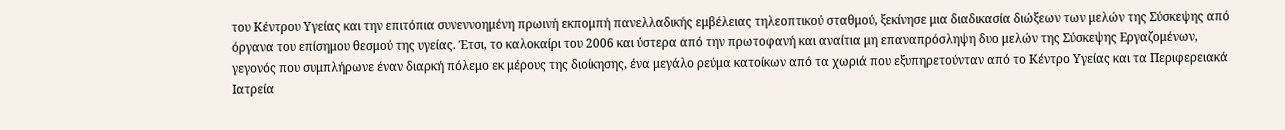του Κέντρου Υγείας και την επιτόπια συνεννοημένη πρωινή εκπομπή πανελλαδικής εμβέλειας τηλεοπτικού σταθμού, ξεκίνησε μια διαδικασία διώξεων των μελών της Σύσκεψης από όργανα του επίσημου θεσμού της υγείας. Έτσι, το καλοκαίρι του 2006 και ύστερα από την πρωτοφανή και αναίτια μη επαναπρόσληψη δυο μελών της Σύσκεψης Εργαζομένων, γεγονός που συμπλήρωνε έναν διαρκή πόλεμο εκ μέρους της διοίκησης, ένα μεγάλο ρεύμα κατοίκων από τα χωριά που εξυπηρετούνταν από το Κέντρο Υγείας και τα Περιφερειακά Ιατρεία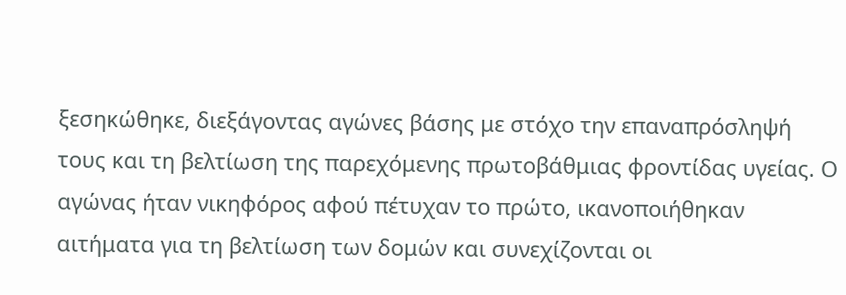ξεσηκώθηκε, διεξάγοντας αγώνες βάσης με στόχο την επαναπρόσληψή τους και τη βελτίωση της παρεχόμενης πρωτοβάθμιας φροντίδας υγείας. Ο αγώνας ήταν νικηφόρος αφού πέτυχαν το πρώτο, ικανοποιήθηκαν αιτήματα για τη βελτίωση των δομών και συνεχίζονται οι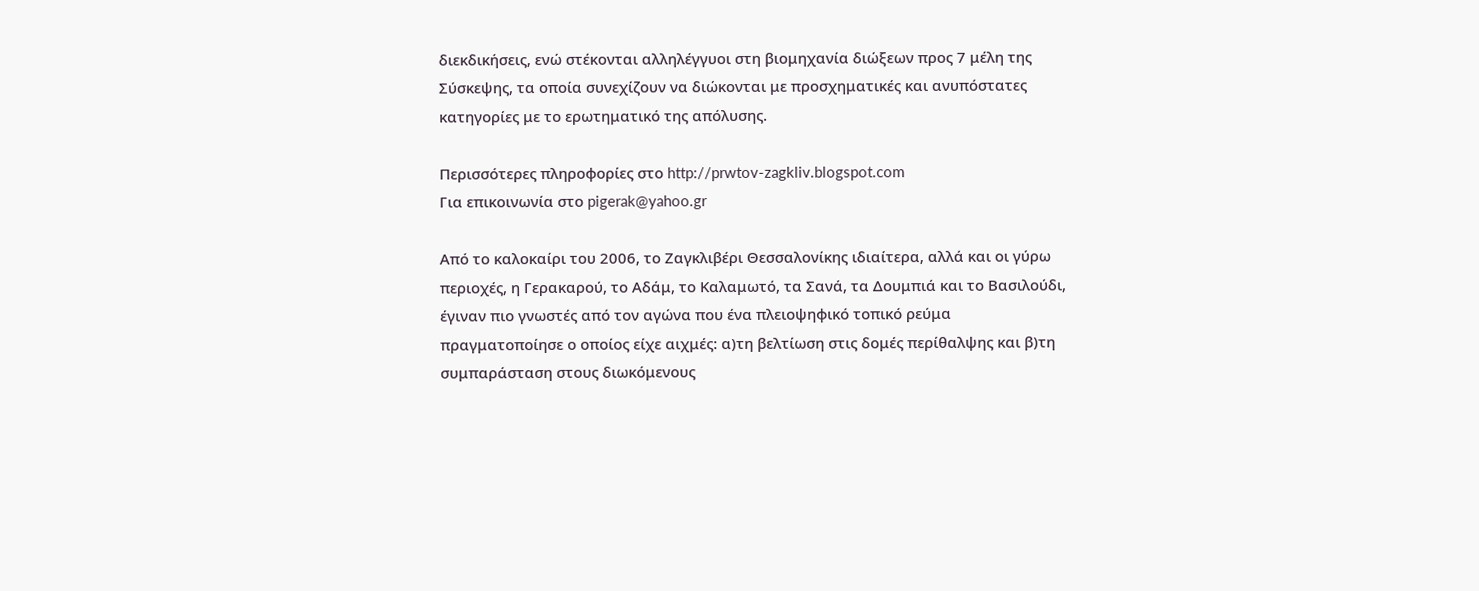διεκδικήσεις, ενώ στέκονται αλληλέγγυοι στη βιομηχανία διώξεων προς 7 μέλη της Σύσκεψης, τα οποία συνεχίζουν να διώκονται με προσχηματικές και ανυπόστατες κατηγορίες με το ερωτηματικό της απόλυσης.

Περισσότερες πληροφορίες στο http://prwtov-zagkliv.blogspot.com
Για επικοινωνία στο pigerak@yahoo.gr

Από το καλοκαίρι του 2006, το Ζαγκλιβέρι Θεσσαλονίκης ιδιαίτερα, αλλά και οι γύρω περιοχές, η Γερακαρού, το Αδάμ, το Καλαμωτό, τα Σανά, τα Δουμπιά και το Βασιλούδι, έγιναν πιο γνωστές από τον αγώνα που ένα πλειοψηφικό τοπικό ρεύμα πραγματοποίησε ο οποίος είχε αιχμές: α)τη βελτίωση στις δομές περίθαλψης και β)τη συμπαράσταση στους διωκόμενους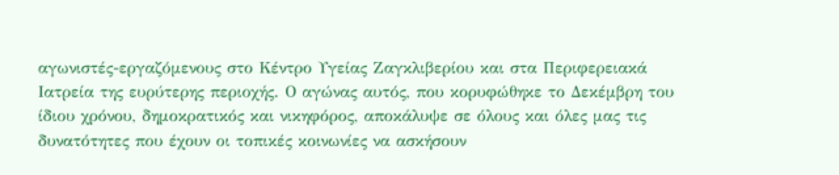αγωνιστές-εργαζόμενους στο Κέντρο Υγείας Ζαγκλιβερίου και στα Περιφερειακά Ιατρεία της ευρύτερης περιοχής. Ο αγώνας αυτός, που κορυφώθηκε το Δεκέμβρη του ίδιου χρόνου, δημοκρατικός και νικηφόρος, αποκάλυψε σε όλους και όλες μας τις δυνατότητες που έχουν οι τοπικές κοινωνίες να ασκήσουν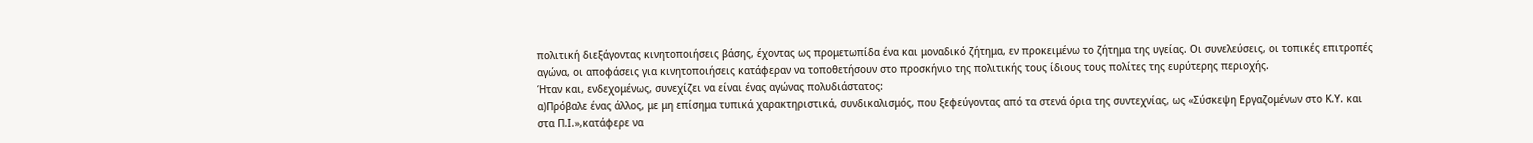πολιτική διεξάγοντας κινητοποιήσεις βάσης, έχοντας ως προμετωπίδα ένα και μοναδικό ζήτημα, εν προκειμένω το ζήτημα της υγείας. Οι συνελεύσεις, οι τοπικές επιτροπές αγώνα, οι αποφάσεις για κινητοποιήσεις κατάφεραν να τοποθετήσουν στο προσκήνιο της πολιτικής τους ίδιους τους πολίτες της ευρύτερης περιοχής.
Ήταν και, ενδεχομένως, συνεχίζει να είναι ένας αγώνας πολυδιάστατος:
α)Πρόβαλε ένας άλλος, με μη επίσημα τυπικά χαρακτηριστικά, συνδικαλισμός, που ξεφεύγοντας από τα στενά όρια της συντεχνίας, ως «Σύσκεψη Εργαζομένων στο Κ.Υ. και στα Π.Ι.»,κατάφερε να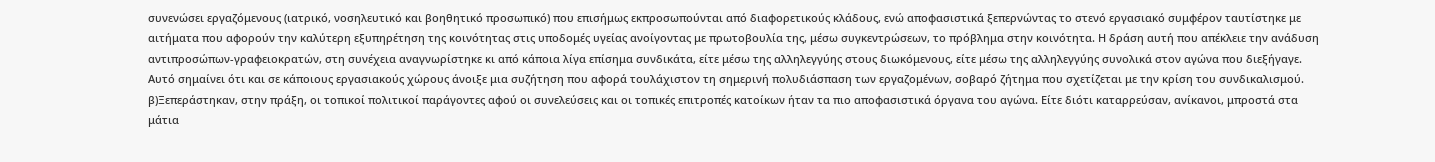συνενώσει εργαζόμενους (ιατρικό, νοσηλευτικό και βοηθητικό προσωπικό) που επισήμως εκπροσωπούνται από διαφορετικούς κλάδους, ενώ αποφασιστικά ξεπερνώντας το στενό εργασιακό συμφέρον ταυτίστηκε με αιτήματα που αφορούν την καλύτερη εξυπηρέτηση της κοινότητας στις υποδομές υγείας ανοίγοντας με πρωτοβουλία της, μέσω συγκεντρώσεων, το πρόβλημα στην κοινότητα. Η δράση αυτή που απέκλειε την ανάδυση αντιπροσώπων-γραφειοκρατών, στη συνέχεια αναγνωρίστηκε κι από κάποια λίγα επίσημα συνδικάτα, είτε μέσω της αλληλεγγύης στους διωκόμενους, είτε μέσω της αλληλεγγύης συνολικά στον αγώνα που διεξήγαγε. Αυτό σημαίνει ότι και σε κάποιους εργασιακούς χώρους άνοιξε μια συζήτηση που αφορά τουλάχιστον τη σημερινή πολυδιάσπαση των εργαζομένων, σοβαρό ζήτημα που σχετίζεται με την κρίση του συνδικαλισμού.
β)Ξεπεράστηκαν, στην πράξη, οι τοπικοί πολιτικοί παράγοντες αφού οι συνελεύσεις και οι τοπικές επιτροπές κατοίκων ήταν τα πιο αποφασιστικά όργανα του αγώνα. Είτε διότι καταρρεύσαν, ανίκανοι, μπροστά στα μάτια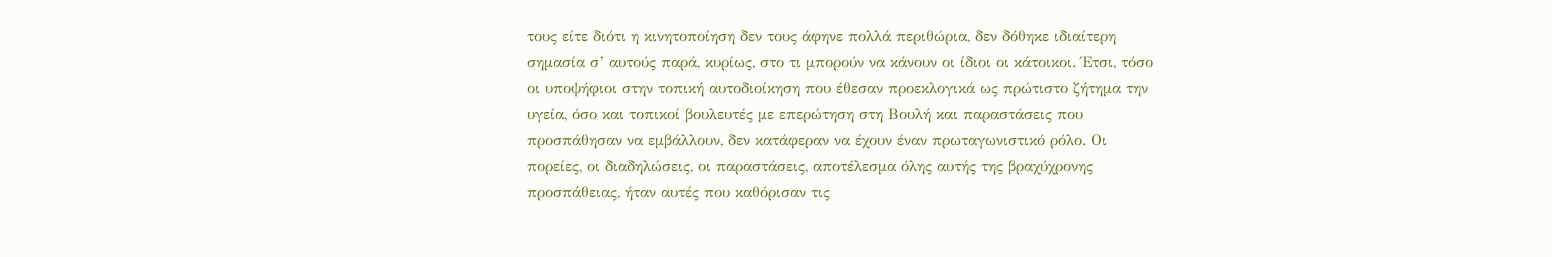τους είτε διότι η κινητοποίηση δεν τους άφηνε πολλά περιθώρια, δεν δόθηκε ιδιαίτερη σημασία σ’ αυτούς παρά, κυρίως, στο τι μπορούν να κάνουν οι ίδιοι οι κάτοικοι. Έτσι, τόσο οι υποψήφιοι στην τοπική αυτοδιοίκηση που έθεσαν προεκλογικά ως πρώτιστο ζήτημα την υγεία, όσο και τοπικοί βουλευτές με επερώτηση στη Βουλή και παραστάσεις που προσπάθησαν να εμβάλλουν, δεν κατάφεραν να έχουν έναν πρωταγωνιστικό ρόλο. Οι πορείες, οι διαδηλώσεις, οι παραστάσεις, αποτέλεσμα όλης αυτής της βραχύχρονης προσπάθειας, ήταν αυτές που καθόρισαν τις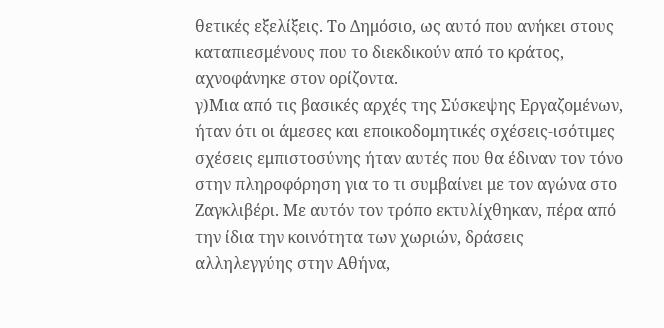θετικές εξελίξεις. Το Δημόσιο, ως αυτό που ανήκει στους καταπιεσμένους που το διεκδικούν από το κράτος, αχνοφάνηκε στον ορίζοντα.
γ)Μια από τις βασικές αρχές της Σύσκεψης Εργαζομένων, ήταν ότι οι άμεσες και εποικοδομητικές σχέσεις-ισότιμες σχέσεις εμπιστοσύνης ήταν αυτές που θα έδιναν τον τόνο στην πληροφόρηση για το τι συμβαίνει με τον αγώνα στο Ζαγκλιβέρι. Με αυτόν τον τρόπο εκτυλίχθηκαν, πέρα από την ίδια την κοινότητα των χωριών, δράσεις αλληλεγγύης στην Αθήνα,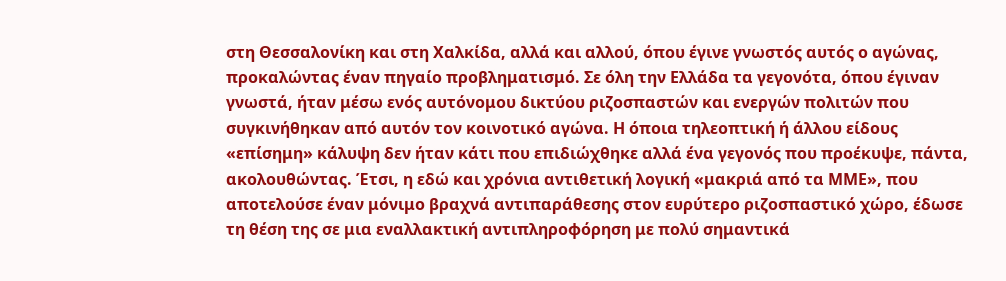στη Θεσσαλονίκη και στη Χαλκίδα, αλλά και αλλού, όπου έγινε γνωστός αυτός ο αγώνας, προκαλώντας έναν πηγαίο προβληματισμό. Σε όλη την Ελλάδα τα γεγονότα, όπου έγιναν γνωστά, ήταν μέσω ενός αυτόνομου δικτύου ριζοσπαστών και ενεργών πολιτών που συγκινήθηκαν από αυτόν τον κοινοτικό αγώνα. Η όποια τηλεοπτική ή άλλου είδους «επίσημη» κάλυψη δεν ήταν κάτι που επιδιώχθηκε αλλά ένα γεγονός που προέκυψε, πάντα, ακολουθώντας. Έτσι, η εδώ και χρόνια αντιθετική λογική «μακριά από τα ΜΜΕ», που αποτελούσε έναν μόνιμο βραχνά αντιπαράθεσης στον ευρύτερο ριζοσπαστικό χώρο, έδωσε τη θέση της σε μια εναλλακτική αντιπληροφόρηση με πολύ σημαντικά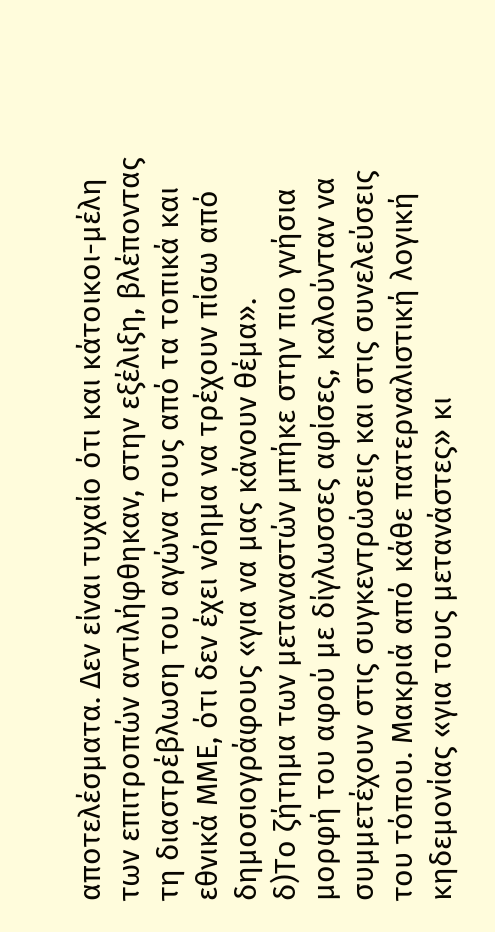αποτελέσματα. Δεν είναι τυχαίο ότι και κάτοικοι-μέλη των επιτροπών αντιλήφθηκαν, στην εξέλιξη, βλέποντας τη διαστρέβλωση του αγώνα τους από τα τοπικά και εθνικά ΜΜΕ, ότι δεν έχει νόημα να τρέχουν πίσω από δημοσιογράφους «για να μας κάνουν θέμα».
δ)Το ζήτημα των μεταναστών μπήκε στην πιο γνήσια μορφή του αφού με δίγλωσσες αφίσες, καλούνταν να συμμετέχουν στις συγκεντρώσεις και στις συνελεύσεις του τόπου. Μακριά από κάθε πατερναλιστική λογική κηδεμονίας «για τους μετανάστες» κι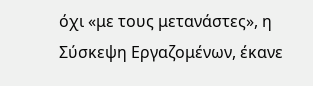όχι «με τους μετανάστες», η Σύσκεψη Εργαζομένων, έκανε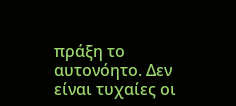πράξη το αυτονόητο. Δεν είναι τυχαίες οι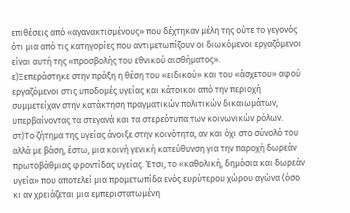επιθέσεις από «αγανακτισμένους» που δέχτηκαν μέλη της ούτε το γεγονός ότι μια από τις κατηγορίες που αντιμετωπίζουν οι διωκόμενοι εργαζόμενοι είναι αυτή της «προσβολής του εθνικού αισθήματος».
ε)Ξεπεράστηκε στην πράξη η θέση του «ειδικού» και του «άσχετου» αφού εργαζόμενοι στις υποδομές υγείας και κάτοικοι από την περιοχή συμμετείχαν στην κατάκτηση πραγματικών πολιτικών δικαιωμάτων, υπερβαίνοντας τα στεγανά και τα στερεότυπα των κοινωνικών ρόλων.
στ)Το ζήτημα της υγείας άνοιξε στην κοινότητα, αν και όχι στο σύνολό του αλλά με βάση, έστω, μια κοινή γενική κατεύθυνση για την παροχή δωρεάν πρωτοβάθμιας φροντίδας υγείας. Έτσι, το «καθολική, δημόσια και δωρεάν υγεία» που αποτελεί μια προμετωπίδα ενός ευρύτερου χώρου αγώνα (όσο κι αν χρειάζεται μια εμπεριστατωμένη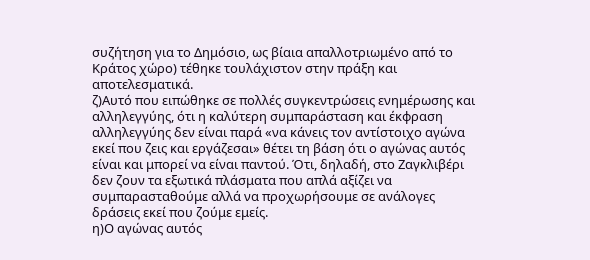συζήτηση για το Δημόσιο, ως βίαια απαλλοτριωμένο από το Κράτος χώρο) τέθηκε τουλάχιστον στην πράξη και αποτελεσματικά.
ζ)Αυτό που ειπώθηκε σε πολλές συγκεντρώσεις ενημέρωσης και αλληλεγγύης, ότι η καλύτερη συμπαράσταση και έκφραση αλληλεγγύης δεν είναι παρά «να κάνεις τον αντίστοιχο αγώνα εκεί που ζεις και εργάζεσαι» θέτει τη βάση ότι ο αγώνας αυτός είναι και μπορεί να είναι παντού. Ότι, δηλαδή, στο Ζαγκλιβέρι δεν ζουν τα εξωτικά πλάσματα που απλά αξίζει να συμπαρασταθούμε αλλά να προχωρήσουμε σε ανάλογες δράσεις εκεί που ζούμε εμείς.
η)Ο αγώνας αυτός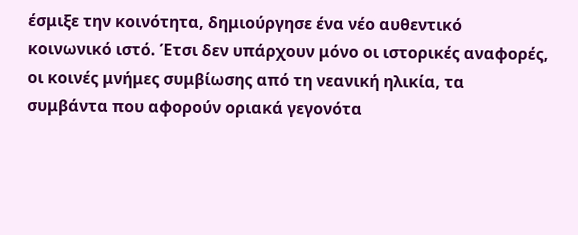έσμιξε την κοινότητα, δημιούργησε ένα νέο αυθεντικό κοινωνικό ιστό. Έτσι δεν υπάρχουν μόνο οι ιστορικές αναφορές,
οι κοινές μνήμες συμβίωσης από τη νεανική ηλικία, τα συμβάντα που αφορούν οριακά γεγονότα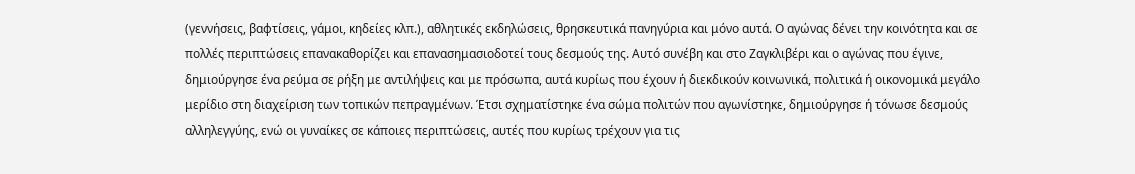(γεννήσεις, βαφτίσεις, γάμοι, κηδείες κλπ.), αθλητικές εκδηλώσεις, θρησκευτικά πανηγύρια και μόνο αυτά. Ο αγώνας δένει την κοινότητα και σε πολλές περιπτώσεις επανακαθορίζει και επανασημασιοδοτεί τους δεσμούς της. Αυτό συνέβη και στο Ζαγκλιβέρι και ο αγώνας που έγινε, δημιούργησε ένα ρεύμα σε ρήξη με αντιλήψεις και με πρόσωπα, αυτά κυρίως που έχουν ή διεκδικούν κοινωνικά, πολιτικά ή οικονομικά μεγάλο μερίδιο στη διαχείριση των τοπικών πεπραγμένων. Έτσι σχηματίστηκε ένα σώμα πολιτών που αγωνίστηκε, δημιούργησε ή τόνωσε δεσμούς αλληλεγγύης, ενώ οι γυναίκες σε κάποιες περιπτώσεις, αυτές που κυρίως τρέχουν για τις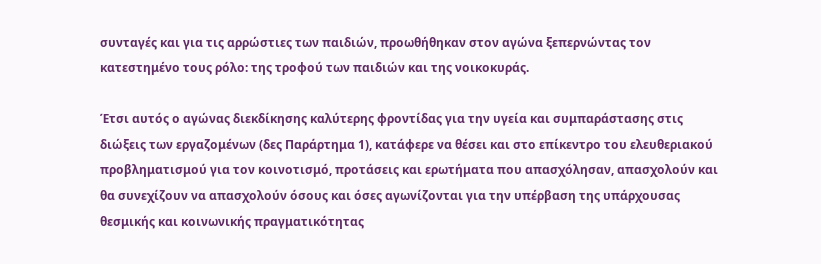συνταγές και για τις αρρώστιες των παιδιών, προωθήθηκαν στον αγώνα ξεπερνώντας τον κατεστημένο τους ρόλο: της τροφού των παιδιών και της νοικοκυράς.

Έτσι αυτός ο αγώνας διεκδίκησης καλύτερης φροντίδας για την υγεία και συμπαράστασης στις διώξεις των εργαζομένων (δες Παράρτημα 1), κατάφερε να θέσει και στο επίκεντρο του ελευθεριακού προβληματισμού για τον κοινοτισμό, προτάσεις και ερωτήματα που απασχόλησαν, απασχολούν και θα συνεχίζουν να απασχολούν όσους και όσες αγωνίζονται για την υπέρβαση της υπάρχουσας θεσμικής και κοινωνικής πραγματικότητας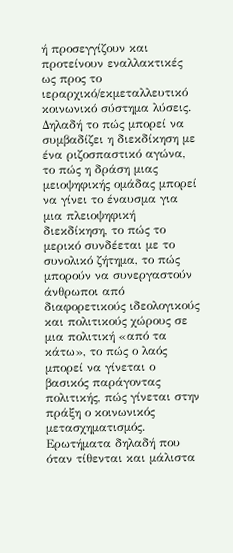ή προσεγγίζουν και προτείνουν εναλλακτικές ως προς το ιεραρχικό/εκμεταλλευτικό κοινωνικό σύστημα λύσεις. Δηλαδή το πώς μπορεί να συμβαδίζει η διεκδίκηση με ένα ριζοσπαστικό αγώνα, το πώς η δράση μιας μειοψηφικής ομάδας μπορεί να γίνει το έναυσμα για μια πλειοψηφική διεκδίκηση, το πώς το μερικό συνδέεται με το συνολικό ζήτημα, το πώς μπορούν να συνεργαστούν άνθρωποι από διαφορετικούς ιδεολογικούς και πολιτικούς χώρους σε μια πολιτική «από τα κάτω», το πώς ο λαός μπορεί να γίνεται ο βασικός παράγοντας πολιτικής, πώς γίνεται στην πράξη ο κοινωνικός μετασχηματισμός. Ερωτήματα δηλαδή που όταν τίθενται και μάλιστα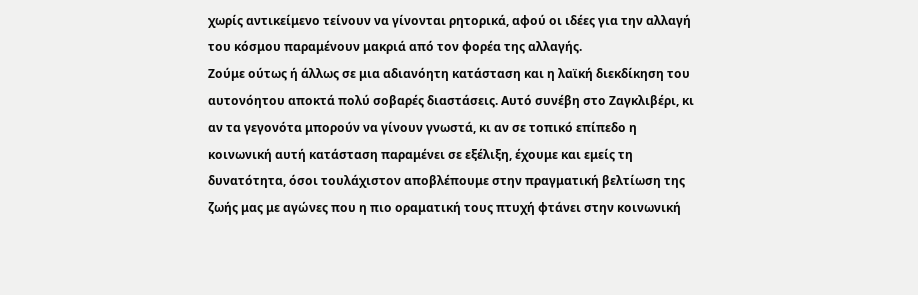χωρίς αντικείμενο τείνουν να γίνονται ρητορικά, αφού οι ιδέες για την αλλαγή του κόσμου παραμένουν μακριά από τον φορέα της αλλαγής.
Ζούμε ούτως ή άλλως σε μια αδιανόητη κατάσταση και η λαϊκή διεκδίκηση του αυτονόητου αποκτά πολύ σοβαρές διαστάσεις. Αυτό συνέβη στο Ζαγκλιβέρι, κι αν τα γεγονότα μπορούν να γίνουν γνωστά, κι αν σε τοπικό επίπεδο η κοινωνική αυτή κατάσταση παραμένει σε εξέλιξη, έχουμε και εμείς τη δυνατότητα, όσοι τουλάχιστον αποβλέπουμε στην πραγματική βελτίωση της ζωής μας με αγώνες που η πιο οραματική τους πτυχή φτάνει στην κοινωνική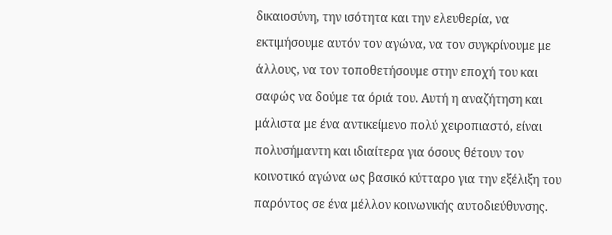δικαιοσύνη, την ισότητα και την ελευθερία, να εκτιμήσουμε αυτόν τον αγώνα, να τον συγκρίνουμε με άλλους, να τον τοποθετήσουμε στην εποχή του και σαφώς να δούμε τα όριά του. Αυτή η αναζήτηση και μάλιστα με ένα αντικείμενο πολύ χειροπιαστό, είναι πολυσήμαντη και ιδιαίτερα για όσους θέτουν τον κοινοτικό αγώνα ως βασικό κύτταρο για την εξέλιξη του παρόντος σε ένα μέλλον κοινωνικής αυτοδιεύθυνσης.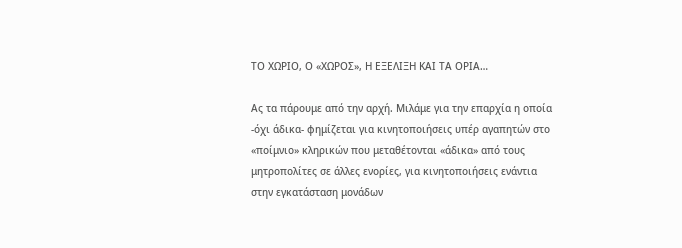ΤΟ ΧΩΡΙΟ, Ο «ΧΩΡΟΣ», Η ΕΞΕΛΙΞΗ ΚΑΙ ΤΑ ΟΡΙΑ…

Ας τα πάρουμε από την αρχή. Μιλάμε για την επαρχία η οποία -όχι άδικα- φημίζεται για κινητοποιήσεις υπέρ αγαπητών στο «ποίμνιο» κληρικών που μεταθέτονται «άδικα» από τους μητροπολίτες σε άλλες ενορίες, για κινητοποιήσεις ενάντια στην εγκατάσταση μονάδων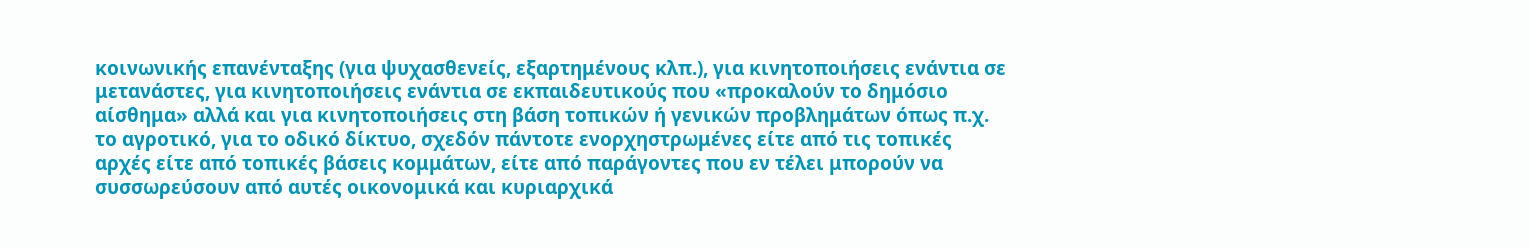κοινωνικής επανένταξης (για ψυχασθενείς, εξαρτημένους κλπ.), για κινητοποιήσεις ενάντια σε μετανάστες, για κινητοποιήσεις ενάντια σε εκπαιδευτικούς που «προκαλούν το δημόσιο αίσθημα» αλλά και για κινητοποιήσεις στη βάση τοπικών ή γενικών προβλημάτων όπως π.χ. το αγροτικό, για το οδικό δίκτυο, σχεδόν πάντοτε ενορχηστρωμένες είτε από τις τοπικές αρχές είτε από τοπικές βάσεις κομμάτων, είτε από παράγοντες που εν τέλει μπορούν να συσσωρεύσουν από αυτές οικονομικά και κυριαρχικά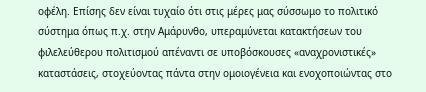οφέλη. Επίσης δεν είναι τυχαίο ότι στις μέρες μας σύσσωμο το πολιτικό σύστημα όπως π.χ. στην Αμάρυνθο, υπεραμύνεται κατακτήσεων του φιλελεύθερου πολιτισμού απέναντι σε υποβόσκουσες «αναχρονιστικές» καταστάσεις, στοχεύοντας πάντα στην ομοιογένεια και ενοχοποιώντας στο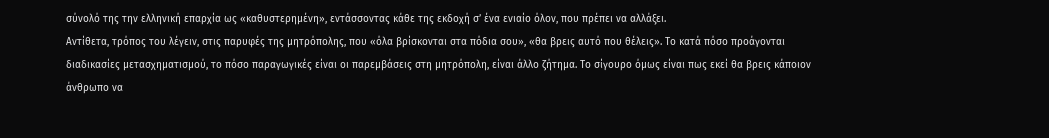σύνολό της την ελληνική επαρχία ως «καθυστερημένη», εντάσσοντας κάθε της εκδοχή σ’ ένα ενιαίο όλον, που πρέπει να αλλάξει.
Αντίθετα, τρόπος του λέγειν, στις παρυφές της μητρόπολης, που «όλα βρίσκονται στα πόδια σου», «θα βρεις αυτό που θέλεις». Το κατά πόσο προάγονται διαδικασίες μετασχηματισμού, το πόσο παραγωγικές είναι οι παρεμβάσεις στη μητρόπολη, είναι άλλο ζήτημα. Το σίγουρο όμως είναι πως εκεί θα βρεις κάποιον άνθρωπο να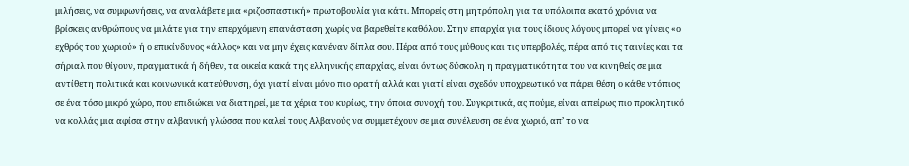μιλήσεις, να συμφωνήσεις, να αναλάβετε μια «ριζοσπαστική» πρωτοβουλία για κάτι. Μπορείς στη μητρόπολη για τα υπόλοιπα εκατό χρόνια να βρίσκεις ανθρώπους να μιλάτε για την επερχόμενη επανάσταση χωρίς να βαρεθείτε καθόλου. Στην επαρχία για τους ίδιους λόγους μπορεί να γίνεις «ο εχθρός του χωριού» ή ο επικίνδυνος «άλλος» και να μην έχεις κανέναν δίπλα σου. Πέρα από τους μύθους και τις υπερβολές, πέρα από τις ταινίες και τα σήριαλ που θίγουν, πραγματικά ή δήθεν, τα οικεία κακά της ελληνικής επαρχίας, είναι όντως δύσκολη η πραγματικότητα του να κινηθείς σε μια αντίθετη πολιτικά και κοινωνικά κατεύθυνση, όχι γιατί είναι μόνο πιο ορατή αλλά και γιατί είναι σχεδόν υποχρεωτικό να πάρει θέση ο κάθε ντόπιος σε ένα τόσο μικρό χώρο, που επιδιώκει να διατηρεί, με τα χέρια του κυρίως, την όποια συνοχή του. Συγκριτικά, ας πούμε, είναι απείρως πιο προκλητικό να κολλάς μια αφίσα στην αλβανική γλώσσα που καλεί τους Aλβανούς να συμμετέχουν σε μια συνέλευση σε ένα χωριό, απ’ το να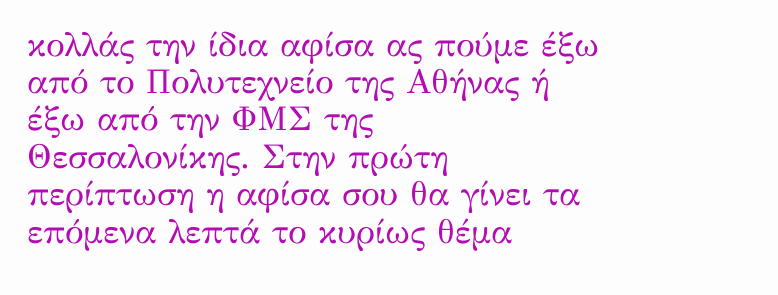κολλάς την ίδια αφίσα ας πούμε έξω από το Πολυτεχνείο της Αθήνας ή έξω από την ΦΜΣ της Θεσσαλονίκης. Στην πρώτη περίπτωση η αφίσα σου θα γίνει τα επόμενα λεπτά το κυρίως θέμα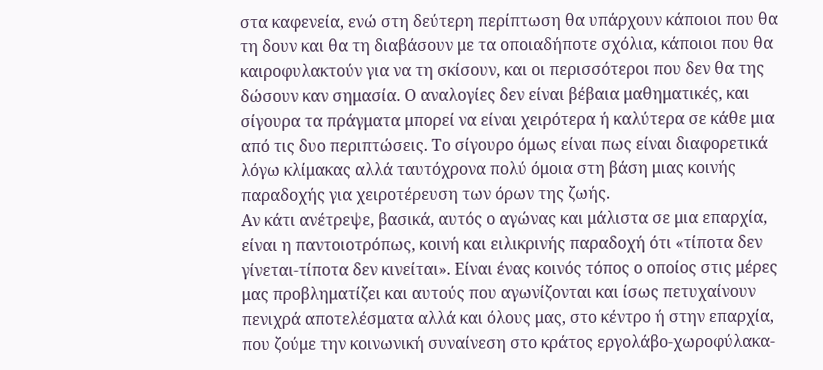στα καφενεία, ενώ στη δεύτερη περίπτωση θα υπάρχουν κάποιοι που θα τη δουν και θα τη διαβάσουν με τα οποιαδήποτε σχόλια, κάποιοι που θα καιροφυλακτούν για να τη σκίσουν, και οι περισσότεροι που δεν θα της δώσουν καν σημασία. Ο αναλογίες δεν είναι βέβαια μαθηματικές, και σίγουρα τα πράγματα μπορεί να είναι χειρότερα ή καλύτερα σε κάθε μια από τις δυο περιπτώσεις. Το σίγουρο όμως είναι πως είναι διαφορετικά λόγω κλίμακας αλλά ταυτόχρονα πολύ όμοια στη βάση μιας κοινής παραδοχής για χειροτέρευση των όρων της ζωής.
Αν κάτι ανέτρεψε, βασικά, αυτός ο αγώνας και μάλιστα σε μια επαρχία, είναι η παντοιοτρόπως, κοινή και ειλικρινής παραδοχή ότι «τίποτα δεν γίνεται-τίποτα δεν κινείται». Είναι ένας κοινός τόπος ο οποίος στις μέρες μας προβληματίζει και αυτούς που αγωνίζονται και ίσως πετυχαίνουν πενιχρά αποτελέσματα αλλά και όλους μας, στο κέντρο ή στην επαρχία, που ζούμε την κοινωνική συναίνεση στο κράτος εργολάβο-χωροφύλακα-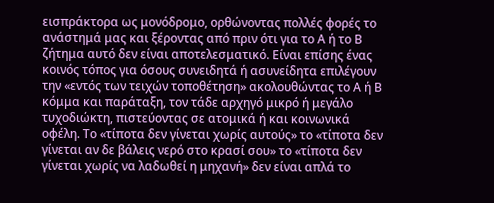εισπράκτορα ως μονόδρομο, ορθώνοντας πολλές φορές το ανάστημά μας και ξέροντας από πριν ότι για το Α ή το Β ζήτημα αυτό δεν είναι αποτελεσματικό. Είναι επίσης ένας κοινός τόπος για όσους συνειδητά ή ασυνείδητα επιλέγουν την «εντός των τειχών τοποθέτηση» ακολουθώντας το Α ή Β κόμμα και παράταξη, τον τάδε αρχηγό μικρό ή μεγάλο τυχοδιώκτη, πιστεύοντας σε ατομικά ή και κοινωνικά οφέλη. Το «τίποτα δεν γίνεται χωρίς αυτούς» το «τίποτα δεν γίνεται αν δε βάλεις νερό στο κρασί σου» το «τίποτα δεν γίνεται χωρίς να λαδωθεί η μηχανή» δεν είναι απλά το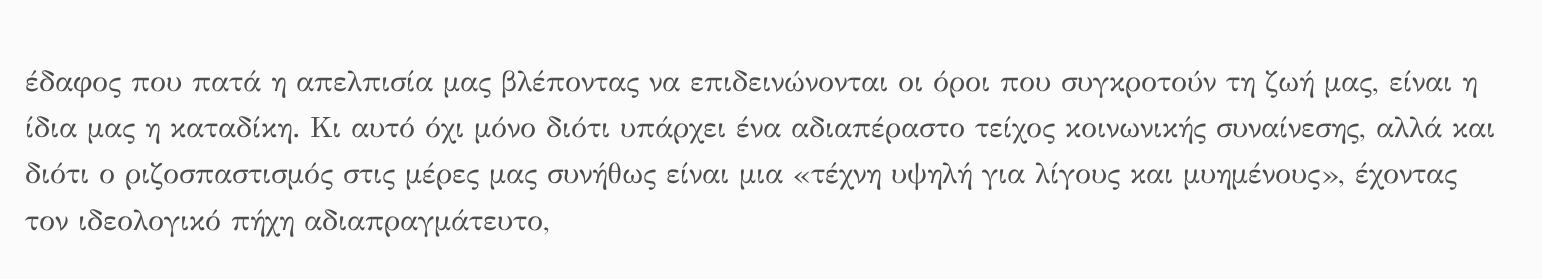έδαφος που πατά η απελπισία μας βλέποντας να επιδεινώνονται οι όροι που συγκροτούν τη ζωή μας, είναι η ίδια μας η καταδίκη. Κι αυτό όχι μόνο διότι υπάρχει ένα αδιαπέραστο τείχος κοινωνικής συναίνεσης, αλλά και διότι ο ριζοσπαστισμός στις μέρες μας συνήθως είναι μια «τέχνη υψηλή για λίγους και μυημένους», έχοντας τον ιδεολογικό πήχη αδιαπραγμάτευτο,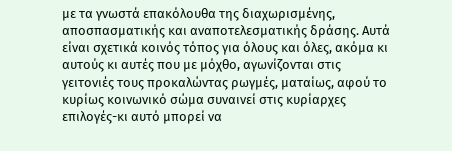με τα γνωστά επακόλουθα της διαχωρισμένης, αποσπασματικής και αναποτελεσματικής δράσης. Αυτά είναι σχετικά κοινός τόπος για όλους και όλες, ακόμα κι αυτούς κι αυτές που με μόχθο, αγωνίζονται στις γειτονιές τους προκαλώντας ρωγμές, ματαίως, αφού το κυρίως κοινωνικό σώμα συναινεί στις κυρίαρχες επιλογές-κι αυτό μπορεί να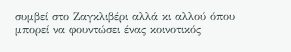συμβεί στο Ζαγκλιβέρι αλλά κι αλλού όπου μπορεί να φουντώσει ένας κοινοτικός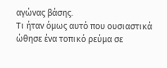αγώνας βάσης.
Τι ήταν όμως αυτό που ουσιαστικά ώθησε ένα τοπικό ρεύμα σε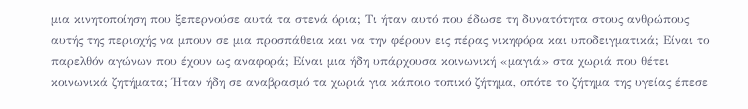μια κινητοποίηση που ξεπερνούσε αυτά τα στενά όρια; Τι ήταν αυτό που έδωσε τη δυνατότητα στους ανθρώπους αυτής της περιοχής να μπουν σε μια προσπάθεια και να την φέρουν εις πέρας νικηφόρα και υποδειγματικά; Είναι το παρελθόν αγώνων που έχουν ως αναφορά; Είναι μια ήδη υπάρχουσα κοινωνική «μαγιά» στα χωριά που θέτει κοινωνικά ζητήματα; Ήταν ήδη σε αναβρασμό τα χωριά για κάποιο τοπικό ζήτημα, οπότε το ζήτημα της υγείας έπεσε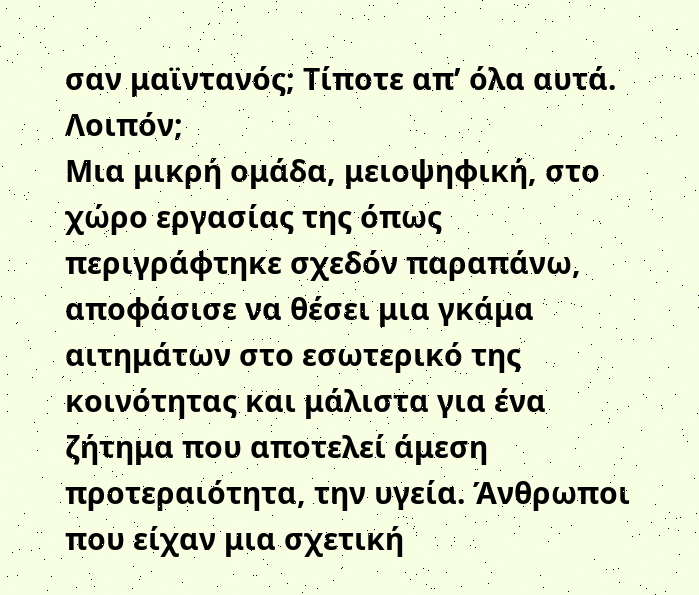σαν μαϊντανός; Τίποτε απ’ όλα αυτά. Λοιπόν;
Μια μικρή ομάδα, μειοψηφική, στο χώρο εργασίας της όπως περιγράφτηκε σχεδόν παραπάνω, αποφάσισε να θέσει μια γκάμα αιτημάτων στο εσωτερικό της κοινότητας και μάλιστα για ένα ζήτημα που αποτελεί άμεση προτεραιότητα, την υγεία. Άνθρωποι που είχαν μια σχετική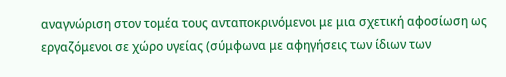αναγνώριση στον τομέα τους ανταποκρινόμενοι με μια σχετική αφοσίωση ως εργαζόμενοι σε χώρο υγείας (σύμφωνα με αφηγήσεις των ίδιων των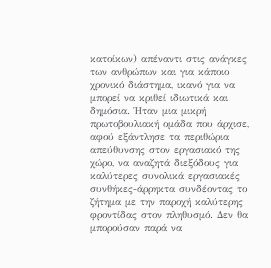κατοίκων) απέναντι στις ανάγκες των ανθρώπων και για κάποιο χρονικό διάστημα, ικανό για να μπορεί να κριθεί ιδιωτικά και δημόσια. Ήταν μια μικρή πρωτοβουλιακή ομάδα που άρχισε, αφού εξάντλησε τα περιθώρια απεύθυνσης στον εργασιακό της χώρο, να αναζητά διεξόδους για καλύτερες συνολικά εργασιακές συνθήκες-άρρηκτα συνδέοντας το ζήτημα με την παροχή καλύτερης φροντίδας στον πληθυσμό. Δεν θα μπορούσαν παρά να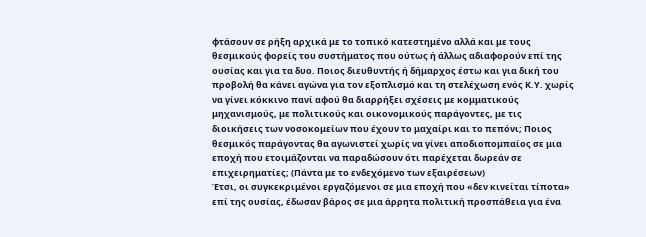φτάσουν σε ρήξη αρχικά με το τοπικό κατεστημένο αλλά και με τους θεσμικούς φορείς του συστήματος που ούτως ή άλλως αδιαφορούν επί της ουσίας και για τα δυο. Ποιος διευθυντής ή δήμαρχος έστω και για δική του προβολή θα κάνει αγώνα για τον εξοπλισμό και τη στελέχωση ενός Κ.Υ. χωρίς να γίνει κόκκινο πανί αφού θα διαρρήξει σχέσεις με κομματικούς μηχανισμούς, με πολιτικούς και οικονομικούς παράγοντες, με τις διοικήσεις των νοσοκομείων που έχουν το μαχαίρι και το πεπόνι; Ποιος θεσμικός παράγοντας θα αγωνιστεί χωρίς να γίνει αποδιοπομπαίος σε μια εποχή που ετοιμάζονται να παραδώσουν ότι παρέχεται δωρεάν σε επιχειρηματίες; (Πάντα με το ενδεχόμενο των εξαιρέσεων)
Έτσι, οι συγκεκριμένοι εργαζόμενοι σε μια εποχή που «δεν κινείται τίποτα» επί της ουσίας, έδωσαν βάρος σε μια άρρητα πολιτική προσπάθεια για ένα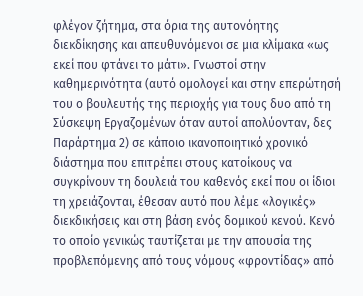φλέγον ζήτημα, στα όρια της αυτονόητης διεκδίκησης και απευθυνόμενοι σε μια κλίμακα «ως εκεί που φτάνει το μάτι». Γνωστοί στην καθημερινότητα (αυτό ομολογεί και στην επερώτησή του ο βουλευτής της περιοχής για τους δυο από τη Σύσκεψη Εργαζομένων όταν αυτοί απολύονταν, δες Παράρτημα 2) σε κάποιο ικανοποιητικό χρονικό διάστημα που επιτρέπει στους κατοίκους να συγκρίνουν τη δουλειά του καθενός εκεί που οι ίδιοι τη χρειάζονται, έθεσαν αυτό που λέμε «λογικές» διεκδικήσεις και στη βάση ενός δομικού κενού. Κενό το οποίο γενικώς ταυτίζεται με την απουσία της προβλεπόμενης από τους νόμους «φροντίδας» από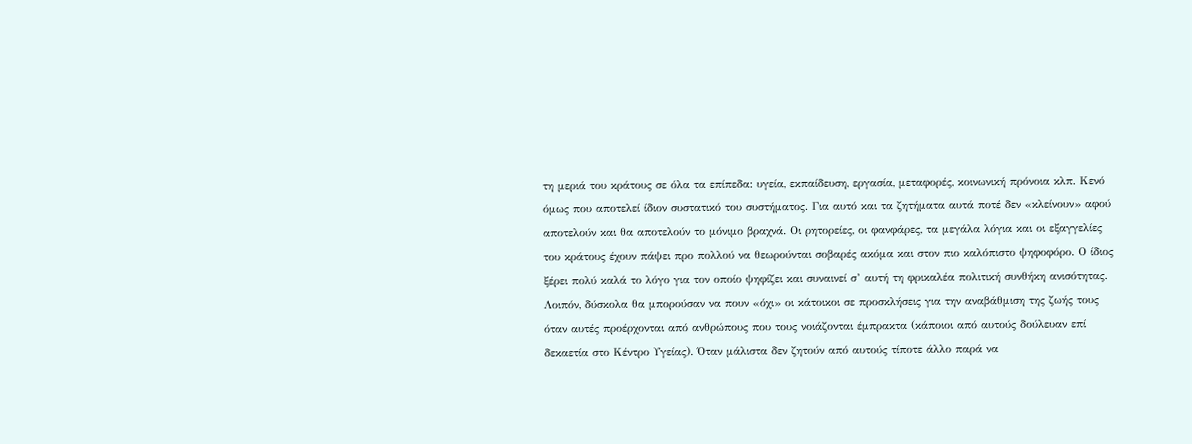τη μεριά του κράτους σε όλα τα επίπεδα: υγεία, εκπαίδευση, εργασία, μεταφορές, κοινωνική πρόνοια κλπ. Κενό όμως που αποτελεί ίδιον συστατικό του συστήματος. Για αυτό και τα ζητήματα αυτά ποτέ δεν «κλείνουν» αφού αποτελούν και θα αποτελούν το μόνιμο βραχνά. Οι ρητορείες, οι φανφάρες, τα μεγάλα λόγια και οι εξαγγελίες του κράτους έχουν πάψει προ πολλού να θεωρούνται σοβαρές ακόμα και στον πιο καλόπιστο ψηφοφόρο. Ο ίδιος ξέρει πολύ καλά το λόγο για τον οποίο ψηφίζει και συναινεί σ’ αυτή τη φρικαλέα πολιτική συνθήκη ανισότητας.
Λοιπόν, δύσκολα θα μπορούσαν να πουν «όχι» οι κάτοικοι σε προσκλήσεις για την αναβάθμιση της ζωής τους όταν αυτές προέρχονται από ανθρώπους που τους νοιάζονται έμπρακτα (κάποιοι από αυτούς δούλευαν επί δεκαετία στο Κέντρο Υγείας). Όταν μάλιστα δεν ζητούν από αυτούς τίποτε άλλο παρά να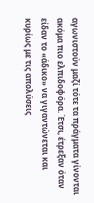αγωνιστούν μαζί τότε τα πράγματα γίνονται ακόμα πιο ελπιδοφόρα. Έτσι, έτρεξαν όταν είδαν το «άδικο» να γιγαντώνεται και κυρίως με τις απολύσεις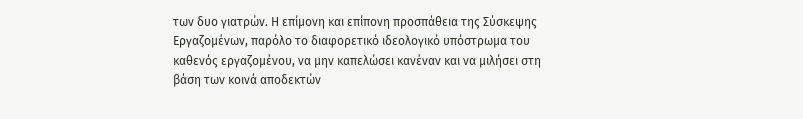των δυο γιατρών. Η επίμονη και επίπονη προσπάθεια της Σύσκεψης Εργαζομένων, παρόλο το διαφορετικό ιδεολογικό υπόστρωμα του καθενός εργαζομένου, να μην καπελώσει κανέναν και να μιλήσει στη βάση των κοινά αποδεκτών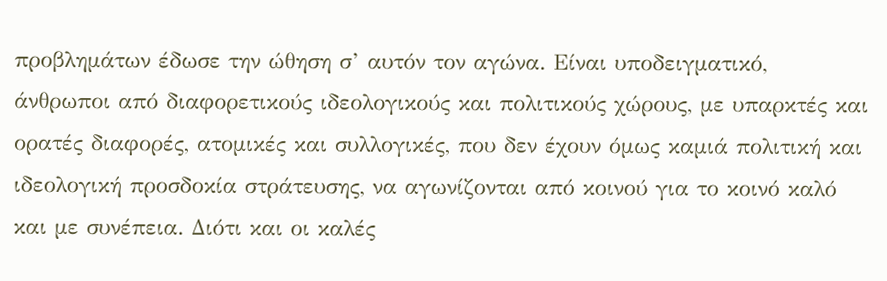προβλημάτων έδωσε την ώθηση σ’ αυτόν τον αγώνα. Είναι υποδειγματικό, άνθρωποι από διαφορετικούς ιδεολογικούς και πολιτικούς χώρους, με υπαρκτές και ορατές διαφορές, ατομικές και συλλογικές, που δεν έχουν όμως καμιά πολιτική και ιδεολογική προσδοκία στράτευσης, να αγωνίζονται από κοινού για το κοινό καλό και με συνέπεια. Διότι και οι καλές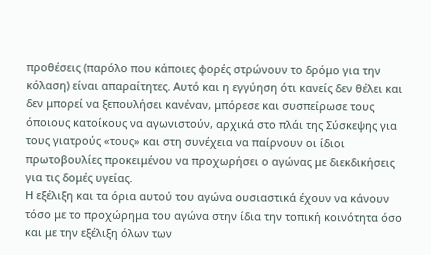προθέσεις (παρόλο που κάποιες φορές στρώνουν το δρόμο για την κόλαση) είναι απαραίτητες. Αυτό και η εγγύηση ότι κανείς δεν θέλει και δεν μπορεί να ξεπουλήσει κανέναν, μπόρεσε και συσπείρωσε τους όποιους κατοίκους να αγωνιστούν, αρχικά στο πλάι της Σύσκεψης για τους γιατρούς «τους» και στη συνέχεια να παίρνουν οι ίδιοι πρωτοβουλίες προκειμένου να προχωρήσει ο αγώνας με διεκδικήσεις για τις δομές υγείας.
Η εξέλιξη και τα όρια αυτού του αγώνα ουσιαστικά έχουν να κάνουν τόσο με το προχώρημα του αγώνα στην ίδια την τοπική κοινότητα όσο και με την εξέλιξη όλων των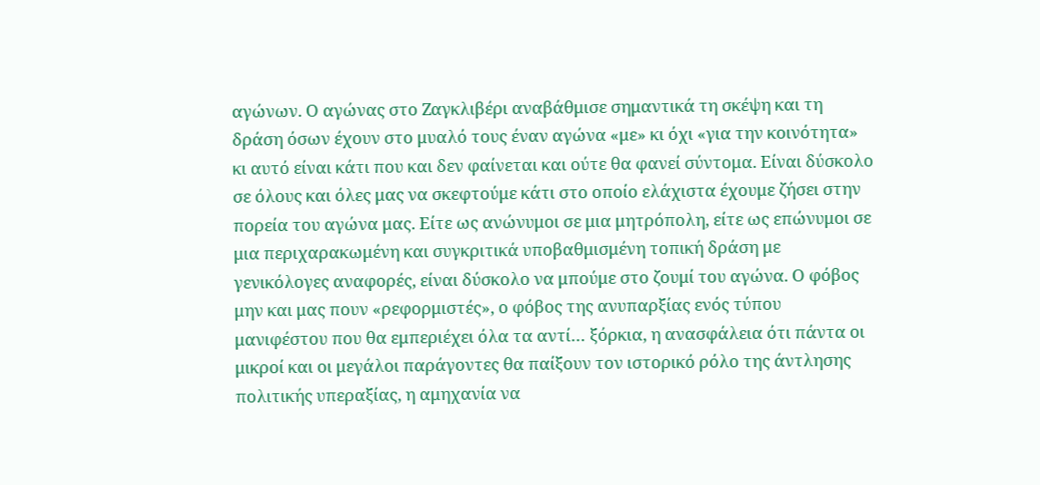αγώνων. Ο αγώνας στο Ζαγκλιβέρι αναβάθμισε σημαντικά τη σκέψη και τη δράση όσων έχουν στο μυαλό τους έναν αγώνα «με» κι όχι «για την κοινότητα» κι αυτό είναι κάτι που και δεν φαίνεται και ούτε θα φανεί σύντομα. Είναι δύσκολο σε όλους και όλες μας να σκεφτούμε κάτι στο οποίο ελάχιστα έχουμε ζήσει στην πορεία του αγώνα μας. Είτε ως ανώνυμοι σε μια μητρόπολη, είτε ως επώνυμοι σε μια περιχαρακωμένη και συγκριτικά υποβαθμισμένη τοπική δράση με γενικόλογες αναφορές, είναι δύσκολο να μπούμε στο ζουμί του αγώνα. Ο φόβος μην και μας πουν «ρεφορμιστές», ο φόβος της ανυπαρξίας ενός τύπου μανιφέστου που θα εμπεριέχει όλα τα αντί… ξόρκια, η ανασφάλεια ότι πάντα οι μικροί και οι μεγάλοι παράγοντες θα παίξουν τον ιστορικό ρόλο της άντλησης πολιτικής υπεραξίας, η αμηχανία να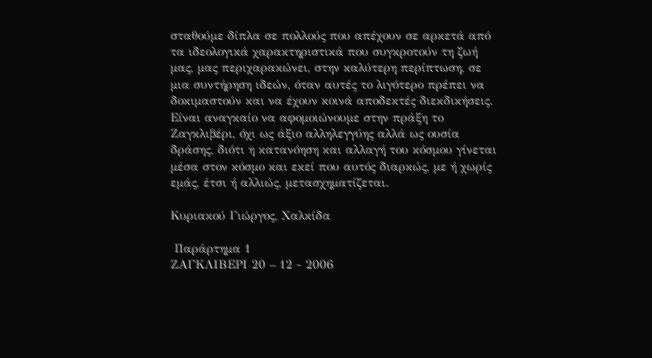σταθούμε δίπλα σε πολλούς που απέχουν σε αρκετά από τα ιδεολογικά χαρακτηριστικά που συγκροτούν τη ζωή μας, μας περιχαρακώνει, στην καλύτερη περίπτωση, σε μια συντήρηση ιδεών, όταν αυτές το λιγότερο πρέπει να δοκιμαστούν και να έχουν κοινά αποδεκτές διεκδικήσεις. Είναι αναγκαίο να αφομοιώνουμε στην πράξη το Ζαγκλιβέρι, όχι ως άξιο αλληλεγγύης αλλά ως ουσία δράσης, διότι η κατανόηση και αλλαγή του κόσμου γίνεται μέσα στον κόσμο και εκεί που αυτός διαρκώς, με ή χωρίς εμάς, έτσι ή αλλιώς, μετασχηματίζεται.

Κυριακού Γιώργος, Χαλκίδα

 Παράρτημα 1
ΖΑΓΚΛΙΒΕΡΙ 20 – 12 - 2006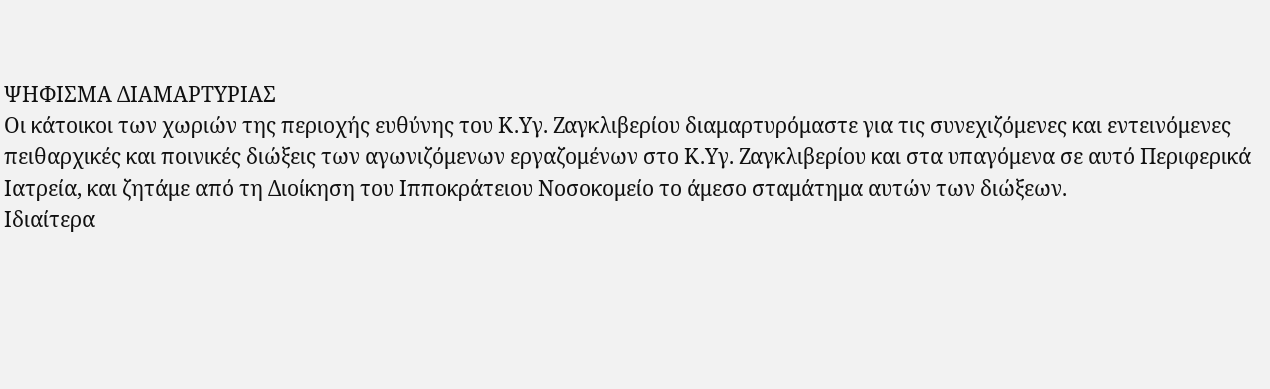ΨΗΦΙΣΜΑ ΔΙΑΜΑΡΤΥΡΙΑΣ
Οι κάτοικοι των χωριών της περιοχής ευθύνης του Κ.Υγ. Ζαγκλιβερίου διαμαρτυρόμαστε για τις συνεχιζόμενες και εντεινόμενες πειθαρχικές και ποινικές διώξεις των αγωνιζόμενων εργαζομένων στο Κ.Υγ. Ζαγκλιβερίου και στα υπαγόμενα σε αυτό Περιφερικά Ιατρεία, και ζητάμε από τη Διοίκηση του Ιπποκράτειου Νοσοκομείο το άμεσο σταμάτημα αυτών των διώξεων.
Ιδιαίτερα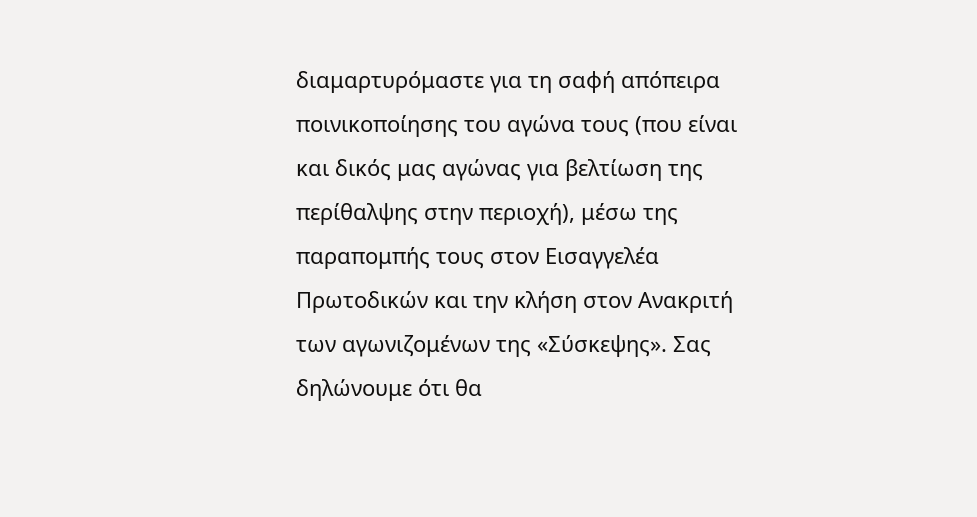διαμαρτυρόμαστε για τη σαφή απόπειρα ποινικοποίησης του αγώνα τους (που είναι και δικός μας αγώνας για βελτίωση της περίθαλψης στην περιοχή), μέσω της παραπομπής τους στον Εισαγγελέα Πρωτοδικών και την κλήση στον Ανακριτή των αγωνιζομένων της «Σύσκεψης». Σας δηλώνουμε ότι θα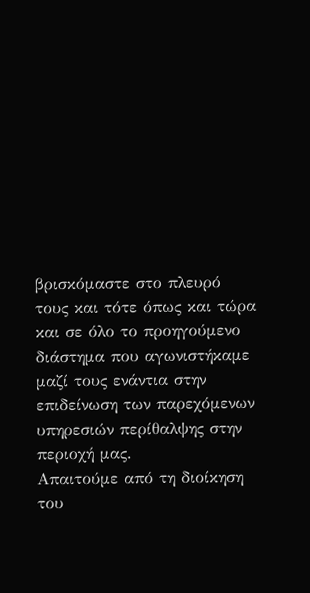βρισκόμαστε στο πλευρό τους και τότε όπως και τώρα και σε όλο το προηγούμενο διάστημα που αγωνιστήκαμε μαζί τους ενάντια στην επιδείνωση των παρεχόμενων υπηρεσιών περίθαλψης στην περιοχή μας.
Απαιτούμε από τη διοίκηση του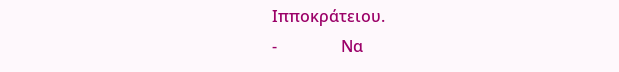Ιπποκράτειου.
-                Να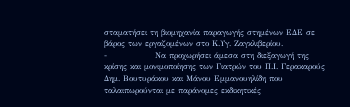σταματήσει τη βιομηχανία παραγωγής στημένων ΕΔΕ σε βάρος των εργαζομένων στο Κ.Υγ. Ζαγκλιβερίου.
-                Να προχωρήσει άμεσα στη διεξαγωγή της κρίσης και μονιμοποίησης των Γιατρών του Π.Ι. Γερακαρούς Δημ. Βουτυράκου και Μάνου Εμμανουηλίδη που ταλαιπωρούνται με παράνομες εκδικητικές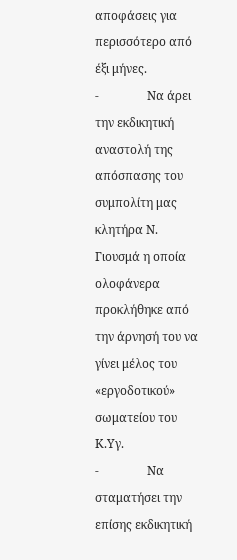αποφάσεις για περισσότερο από έξι μήνες.
-                Να άρει την εκδικητική αναστολή της απόσπασης του συμπολίτη μας κλητήρα Ν. Γιουσμά η οποία ολοφάνερα προκλήθηκε από την άρνησή του να γίνει μέλος του «εργοδοτικού» σωματείου του Κ.Υγ.
-                Να σταματήσει την επίσης εκδικητική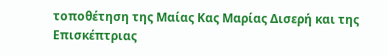τοποθέτηση της Μαίας Κας Μαρίας Δισερή και της Επισκέπτριας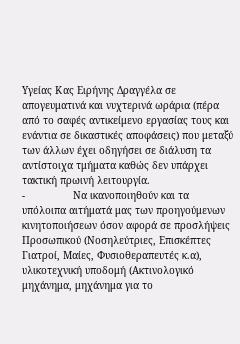Υγείας Κας Ειρήνης Δραγγέλα σε απογευματινά και νυχτερινά ωράρια (πέρα από το σαφές αντικείμενο εργασίας τους και ενάντια σε δικαστικές αποφάσεις) που μεταξύ των άλλων έχει οδηγήσει σε διάλυση τα αντίστοιχα τμήματα καθώς δεν υπάρχει τακτική πρωινή λειτουργία.
-                Να ικανοποιηθούν και τα υπόλοιπα αιτήματά μας των προηγούμενων κινητοποιήσεων όσον αφορά σε προσλήψεις Προσωπικού (Νοσηλεύτριες, Επισκέπτες Γιατροί, Μαίες, Φυσιοθεραπευτές κ.α), υλικοτεχνική υποδομή (Ακτινολογικό μηχάνημα, μηχάνημα για το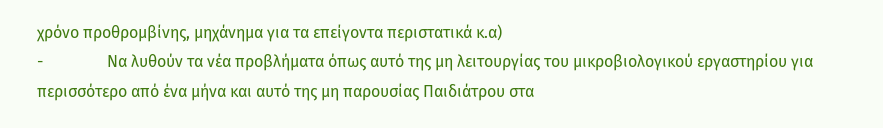χρόνο προθρομβίνης, μηχάνημα για τα επείγοντα περιστατικά κ.α)
-                Να λυθούν τα νέα προβλήματα όπως αυτό της μη λειτουργίας του μικροβιολογικού εργαστηρίου για περισσότερο από ένα μήνα και αυτό της μη παρουσίας Παιδιάτρου στα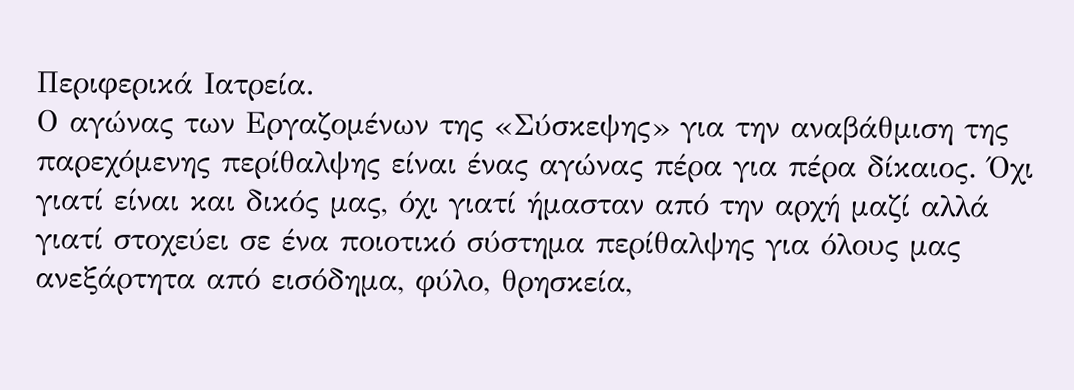Περιφερικά Ιατρεία.
Ο αγώνας των Εργαζομένων της «Σύσκεψης» για την αναβάθμιση της παρεχόμενης περίθαλψης είναι ένας αγώνας πέρα για πέρα δίκαιος. Όχι γιατί είναι και δικός μας, όχι γιατί ήμασταν από την αρχή μαζί αλλά γιατί στοχεύει σε ένα ποιοτικό σύστημα περίθαλψης για όλους μας ανεξάρτητα από εισόδημα, φύλο, θρησκεία,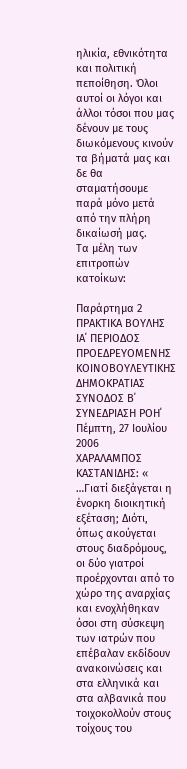ηλικία, εθνικότητα και πολιτική πεποίθηση. Όλοι αυτοί οι λόγοι και άλλοι τόσοι που μας δένουν με τους διωκόμενους κινούν τα βήματά μας και δε θα σταματήσουμε παρά μόνο μετά από την πλήρη δικαίωσή μας.
Τα μέλη των επιτροπών κατοίκων:

Παράρτημα 2
ΠΡΑΚΤΙΚΑ ΒΟΥΛΗΣ
ΙΑ΄ ΠΕΡΙΟΔΟΣ
ΠΡΟΕΔΡΕΥΟΜΕΝΗΣ ΚΟΙΝΟΒΟΥΛΕΥΤΙΚΗΣ ΔΗΜΟΚΡΑΤΙΑΣ
ΣΥΝΟΔΟΣ Β΄
ΣΥΝΕΔΡΙΑΣΗ ΡΟΗ΄
Πέμπτη, 27 Ιουλίου 2006
ΧΑΡΑΛΑΜΠΟΣ ΚΑΣΤΑΝΙΔΗΣ: « …Γιατί διεξάγεται η ένορκη διοικητική εξέταση; Διότι, όπως ακούγεται στους διαδρόμους, οι δύο γιατροί προέρχονται από το χώρο της αναρχίας και ενοχλήθηκαν όσοι στη σύσκεψη των ιατρών που επέβαλαν εκδίδουν ανακοινώσεις και στα ελληνικά και στα αλβανικά που τοιχοκολλούν στους τοίχους του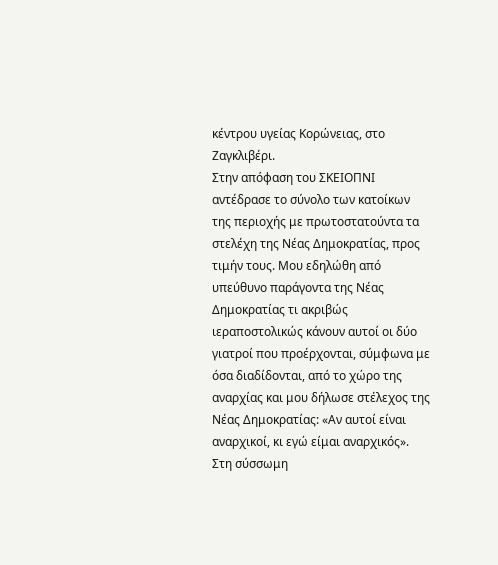κέντρου υγείας Κορώνειας, στο Ζαγκλιβέρι.
Στην απόφαση του ΣΚΕΙΟΠΝΙ αντέδρασε το σύνολο των κατοίκων της περιοχής με πρωτοστατούντα τα στελέχη της Νέας Δημοκρατίας, προς τιμήν τους. Μου εδηλώθη από υπεύθυνο παράγοντα της Νέας Δημοκρατίας τι ακριβώς ιεραποστολικώς κάνουν αυτοί οι δύο γιατροί που προέρχονται, σύμφωνα με όσα διαδίδονται, από το χώρο της αναρχίας και μου δήλωσε στέλεχος της Νέας Δημοκρατίας: «Αν αυτοί είναι αναρχικοί, κι εγώ είμαι αναρχικός».
Στη σύσσωμη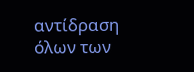αντίδραση όλων των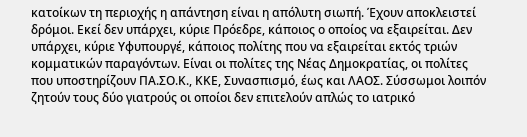κατοίκων τη περιοχής η απάντηση είναι η απόλυτη σιωπή. Έχουν αποκλειστεί δρόμοι. Εκεί δεν υπάρχει, κύριε Πρόεδρε, κάποιος ο οποίος να εξαιρείται. Δεν υπάρχει, κύριε Υφυπουργέ, κάποιος πολίτης που να εξαιρείται εκτός τριών κομματικών παραγόντων. Είναι οι πολίτες της Νέας Δημοκρατίας, οι πολίτες που υποστηρίζουν ΠΑ.ΣΟ.Κ., ΚΚΕ, Συνασπισμό, έως και ΛΑΟΣ. Σύσσωμοι λοιπόν ζητούν τους δύο γιατρούς οι οποίοι δεν επιτελούν απλώς το ιατρικό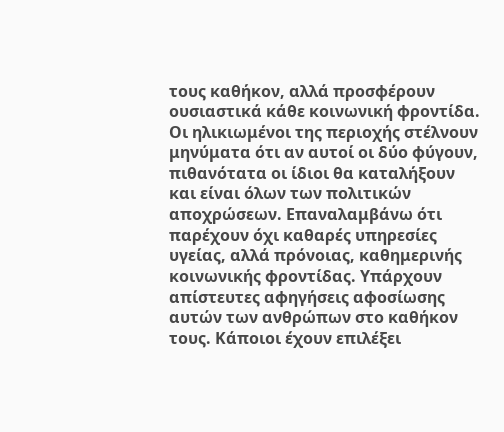τους καθήκον, αλλά προσφέρουν ουσιαστικά κάθε κοινωνική φροντίδα. Οι ηλικιωμένοι της περιοχής στέλνουν μηνύματα ότι αν αυτοί οι δύο φύγουν, πιθανότατα οι ίδιοι θα καταλήξουν και είναι όλων των πολιτικών αποχρώσεων. Επαναλαμβάνω ότι παρέχουν όχι καθαρές υπηρεσίες υγείας, αλλά πρόνοιας, καθημερινής κοινωνικής φροντίδας. Υπάρχουν απίστευτες αφηγήσεις αφοσίωσης αυτών των ανθρώπων στο καθήκον τους. Κάποιοι έχουν επιλέξει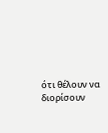ότι θέλουν να διορίσουν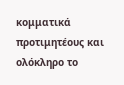κομματικά προτιμητέους και ολόκληρο το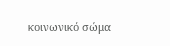κοινωνικό σώμα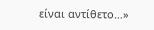είναι αντίθετο…»